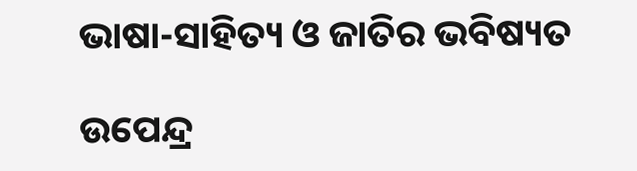ଭାଷା-ସାହିତ୍ୟ ଓ ଜାତିର ଭବିଷ୍ୟତ

ଉପେନ୍ଦ୍ର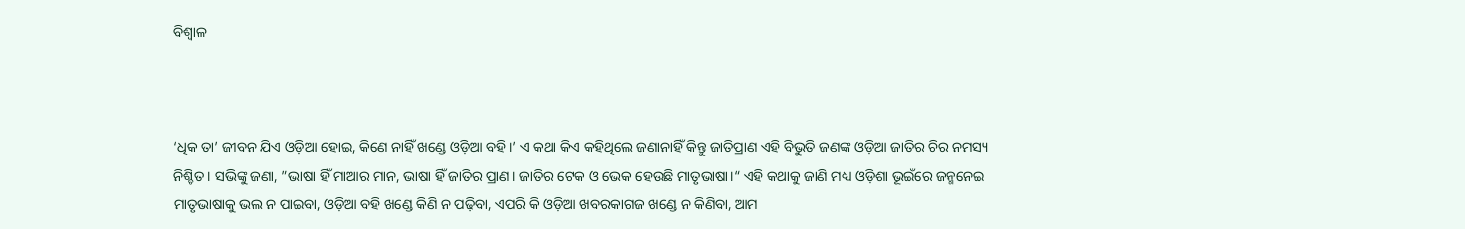ବିଶ୍ୱାଳ



‘ଧିକ ତା’ ଜୀବନ ଯିଏ ଓଡ଼ିଆ ହୋଇ, କିଣେ ନାହିଁ ଖଣ୍ଡେ ଓଡ଼ିଆ ବହି।’ ଏ କଥା କିଏ କହିଥିଲେ ଜଣାନାହିଁ କିନ୍ତୁ ଜାତିପ୍ରାଣ ଏହି ବିଭୁତି ଜଣଙ୍କ ଓଡ଼ିଆ ଜାତିର ଚିର ନମସ୍ୟ ନିଶ୍ଚିତ। ସଭିଙ୍କୁ ଜଣା, ”ଭାଷା ହିଁ ମାଆର ମାନ, ଭାଷା ହିଁ ଜାତିର ପ୍ରାଣ। ଜାତିର ଟେକ ଓ ଭେକ ହେଉଛି ମାତୃଭାଷା।“ ଏହି କଥାକୁ ଜାଣି ମଧ୍ୟ ଓଡ଼ିଶା ଭୂଇଁରେ ଜନ୍ମନେଇ ମାତୃଭାଷାକୁ ଭଲ ନ ପାଇବା, ଓଡ଼ିଆ ବହି ଖଣ୍ଡେ କିଣି ନ ପଢ଼ିବା, ଏପରି କି ଓଡ଼ିଆ ଖବରକାଗଜ ଖଣ୍ଡେ ନ କିଣିବା, ଆମ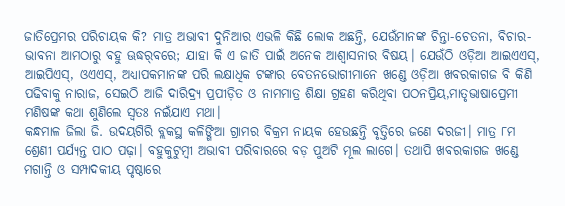ଜାତିପ୍ରେମର ପରିଚାୟକ କି? ମାତ୍ର ଅଭାବୀ ଦୁନିଆର ଏଭଳି କିଛି ଲୋକ ଅଛନ୍ତି, ଯେଉଁମାନଙ୍କ ଚିନ୍ତା-ଚେତନା, ବିଚାର-ଭାବନା ଆମଠାରୁ ବହୁ ଊଦ୍ଧର୍‌ବରେ; ଯାହା କି ଏ ଜାତି ପାଇଁ ଅନେକ ଆଶ୍ୱାସନାର ବିଷୟ। ଯେଉଁଠି ଓଡ଼ିଆ ଆଇଏଏସ୍‌, ଆଇପିଏସ୍‌, ଓଏଏସ୍‌, ଅଧ୍ୟାପକମାନଙ୍କ ପରି ଲକ୍ଷାଧିକ ଟଙ୍କାର ବେତନଭୋଗୀମାନେ ଖଣ୍ଡେ ଓଡ଼ିଆ ଖବରକାଗଜ ବି କିଣି ପଢିବାକୁ ନାରାଜ, ସେଇଠି ଆଜି ଦାରିଦ୍ର୍ୟ ପ୍ରପୀଡ଼ିତ ଓ ନାମମାତ୍ର ଶିକ୍ଷା ଗ୍ରହଣ କରିଥିବା ପଠନପ୍ରିୟ,ମାତୃଭାଷାପ୍ରେମୀ ମଣିଷଙ୍କ କଥା ଶୁଣିଲେ ସ୍ବତଃ ନଇଁଯାଏ ମଥା।
କନ୍ଧମାଳ ଜିଲା ଜି. ଉଦୟଗିରି ବ୍ଲକସ୍ଥ କଳିଙ୍ଗିଆ ଗ୍ରାମର ବିକ୍ରମ ନାୟକ ହେଉଛନ୍ତି ବୃତ୍ତିରେ ଜଣେ ଦରଜୀ। ମାତ୍ର ୮ମ ଶ୍ରେଣୀ ପର୍ଯ୍ୟନ୍ତ ପାଠ ପଢ଼ା। ବହୁକୁଟୁମ୍ବୀ ଅଭାବୀ ପରିବାରରେ ବଡ଼ ପୁଅଟି ମୂଲ ଲାଗେ। ତଥାପି ଖବରକାଗଜ ଖଣ୍ଡେ ମଗାନ୍ତି ଓ ସମ୍ପାଦକୀୟ ପୃଷ୍ଠାରେ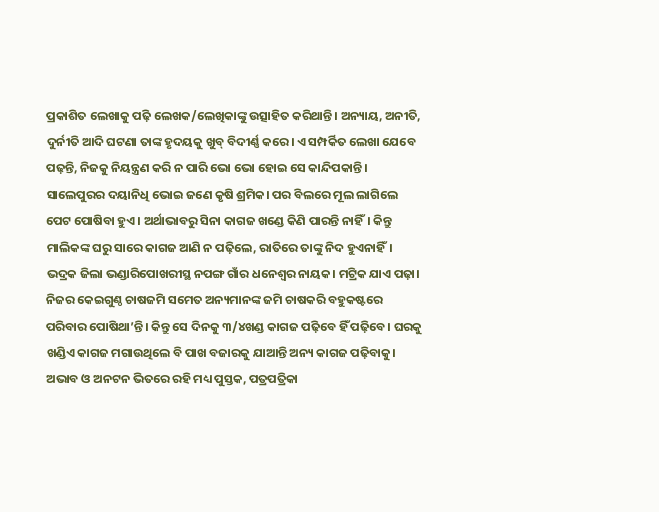ପ୍ରକାଶିତ ଲେଖାକୁ ପଢ଼ି ଲେଖକ/ଲେଖିକାଙ୍କୁ ଉତ୍ସାହିତ କରିଥାନ୍ତି। ଅନ୍ୟାୟ, ଅନୀତି, ଦୁର୍ନୀତି ଆଦି ଘଟଣା ତାଙ୍କ ହୃଦୟକୁ ଖୁବ୍‌ ବିଦୀର୍ଣ୍ଣ କରେ। ଏ ସମ୍ପର୍କିତ ଲେଖା ଯେବେ ପଢ଼ନ୍ତି, ନିଜକୁ ନିୟନ୍ତ୍ରଣ କରି ନ ପାରି ଭୋ ଭୋ ହୋଇ ସେ କାନ୍ଦିପକାନ୍ତି। ସାଲେପୁରର ଦୟାନିଧି ଭୋଇ ଜଣେ କୃଷି ଶ୍ରମିକ। ପର ବିଲରେ ମୂଲ ଲାଗିଲେ ପେଟ ପୋଷିବା ହୁଏ। ଅର୍ଥାଭାବରୁ ସିନା କାଗଜ ଖଣ୍ଡେ କିଣି ପାରନ୍ତି ନାହିଁ। କିନ୍ତୁ ମାଲିକଙ୍କ ଘରୁ ସାରେ କାଗଜ ଆଣି ନ ପଢ଼ିଲେ, ରାତିରେ ତାଙ୍କୁ ନିଦ ହୁଏନାହିଁ। ଭଦ୍ରକ ଜିଲା ଭଣ୍ଡାରିପୋଖରୀସ୍ଥ ନପଙ୍ଗ ଗାଁର ଧନେଶ୍ୱର ନାୟକ। ମଟ୍ରିକ ଯାଏ ପଢ଼ା। ନିଜର କେଇଗୁଣ୍ଠ ଚାଷଜମି ସମେତ ଅନ୍ୟମାନଙ୍କ ଜମି ଚାଷକରି ବହୁକଷ୍ଟରେ ପରିବାର ପୋଷିଥା’ନ୍ତି। କିନ୍ତୁ ସେ ଦିନକୁ ୩/୪ଖଣ୍ଡ କାଗଜ ପଢ଼ିବେ ହିଁ ପଢ଼ିବେ। ଘରକୁ ଖଣ୍ଡିଏ କାଗଜ ମଗାଉଥିଲେ ବି ପାଖ ବଜାରକୁ ଯାଆନ୍ତି ଅନ୍ୟ କାଗଜ ପଢ଼ିବାକୁ। ଅଭାବ ଓ ଅନଟନ ଭିତରେ ରହି ମଧ୍ୟ ପୁସ୍ତକ, ପତ୍ରପତ୍ରିକା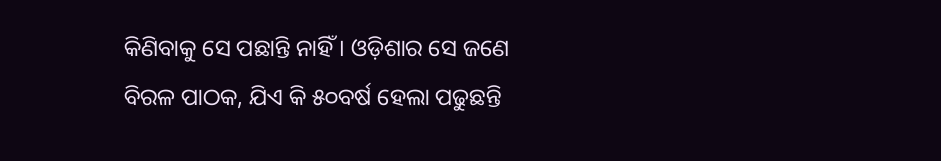କିଣିବାକୁ ସେ ପଛାନ୍ତି ନାହିଁ। ଓଡ଼ିଶାର ସେ ଜଣେ ବିରଳ ପାଠକ, ଯିଏ କି ୫୦ବର୍ଷ ହେଲା ପଢୁଛନ୍ତି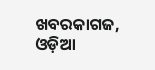ଖବରକାଗଜ, ଓଡ଼ିଆ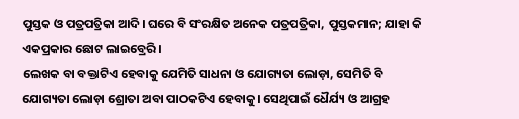ପୁସ୍ତକ ଓ ପତ୍ରପତ୍ରିକା ଆଦି। ଘରେ ବି ସଂରକ୍ଷିତ ଅନେକ ପତ୍ରପତ୍ରିକା, ପୁସ୍ତକମାନ; ଯାହା କି ଏକପ୍ରକାର ଛୋଟ ଲାଇବ୍ରେରି।
ଲେଖକ ବା ବକ୍ତାଟିଏ ହେବାକୁ ଯେମିତି ସାଧନା ଓ ଯୋଗ୍ୟତା ଲୋଡ଼ା, ସେମିତି ବି ଯୋଗ୍ୟତା ଲୋଡ଼ା ଶ୍ରୋତା ଅବା ପାଠକଟିଏ ହେବାକୁ। ସେଥିପାଇଁ ଧୈର୍ଯ୍ୟ ଓ ଆଗ୍ରହ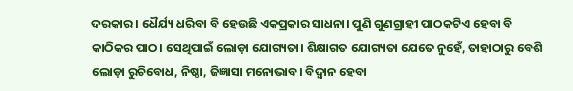ଦରକାର। ଧୈର୍ଯ୍ୟ ଧରିବା ବି ହେଉଛି ଏକପ୍ରକାର ସାଧନା। ପୁଣି ଗୁଣଗ୍ରାହୀ ପାଠକଟିଏ ହେବା ବି କାଠିକର ପାଠ। ସେଥିପାଇଁ ଲୋଡ଼ା ଯୋଗ୍ୟତା। ଶିକ୍ଷାଗତ ଯୋଗ୍ୟତା ଯେତେ ନୁହେଁ, ତାହାଠାରୁ ବେଶି ଲୋଡ଼ା ରୁଚିବୋଧ, ନିଷ୍ଠା, ଜିଜ୍ଞାସା ମନୋଭାବ। ବିଦ୍ୱାନ ହେବା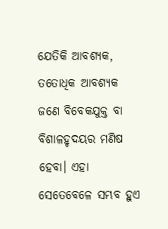ଯେତିକି ଆବଶ୍ୟକ, ତତୋଧିକ ଆବଶ୍ୟକ ଜଣେ ବିବେକଯୁକ୍ତ ବା ବିଶାଳହୃଦୟର ମଣିଷ ହେବା। ଏହା ସେତେବେଳେ ସମ୍ଭବ ହୁଏ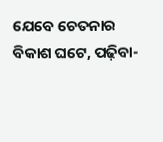ଯେବେ ଚେତନାର ବିକାଶ ଘଟେ, ପଢ଼ିବା-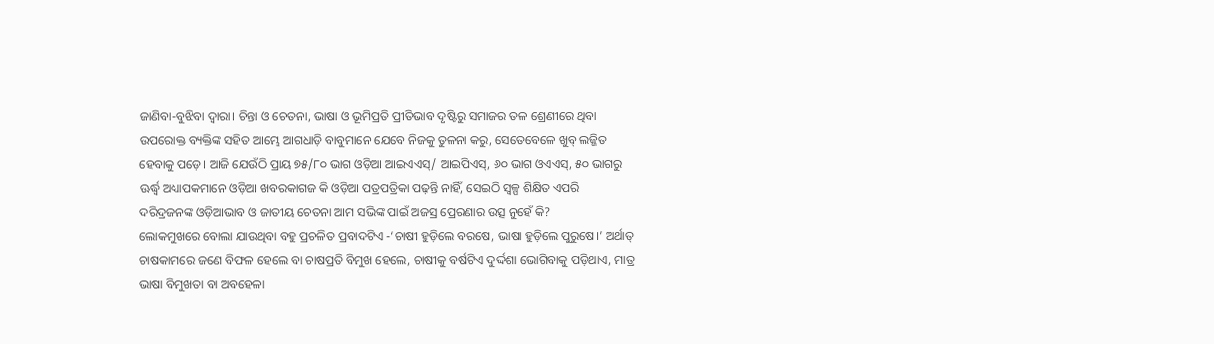ଜାଣିବା-ବୁଝିବା ଦ୍ୱାରା। ଚିନ୍ତା ଓ ଚେତନା, ଭାଷା ଓ ଭୂମିପ୍ରତି ପ୍ରୀତିଭାବ ଦୃଷ୍ଟିରୁ ସମାଜର ତଳ ଶ୍ରେଣୀରେ ଥିବା ଉପରୋକ୍ତ ବ୍ୟକ୍ତିଙ୍କ ସହିତ ଆମ୍ଭେ ଆଗଧାଡ଼ି ବାବୁମାନେ ଯେବେ ନିଜକୁ ତୁଳନା କରୁ, ସେତେବେଳେ ଖୁବ୍‌ ଲଜ୍ଜିତ ହେବାକୁ ପଡ଼େ। ଆଜି ଯେଉଁଠି ପ୍ରାୟ ୭୫/୮୦ ଭାଗ ଓଡ଼ିଆ ଆଇଏଏସ୍‌/ ଆଇପିଏସ୍‌, ୬୦ ଭାଗ ଓଏଏସ୍‌, ୫୦ ଭାଗରୁ ଊର୍ଦ୍ଧ୍ୱ ଅଧ୍ୟାପକମାନେ ଓଡ଼ିଆ ଖବରକାଗଜ କି ଓଡ଼ିଆ ପତ୍ରପତ୍ରିକା ପଢ଼ନ୍ତି ନାହିଁ, ସେଇଠି ସ୍ବଳ୍ପ ଶିକ୍ଷିତ ଏପରି ଦରିଦ୍ରଜନଙ୍କ ଓଡ଼ିଆଭାବ ଓ ଜାତୀୟ ଚେତନା ଆମ ସଭିଙ୍କ ପାଇଁ ଅଜସ୍ର ପ୍ରେରଣାର ଉତ୍ସ ନୁହେଁ କି?
ଲୋକମୁଖରେ ବୋଲା ଯାଉଥିବା ବହୁ ପ୍ରଚଳିତ ପ୍ରବାଦଟିଏ -‘ଚାଷୀ ହୁଡ଼ିଲେ ବରଷେ, ଭାଷା ହୁଡ଼ିଲେ ପୁରୁଷେ।’ ଅର୍ଥାତ୍‌ ଚାଷକାମରେ ଜଣେ ବିଫଳ ହେଲେ ବା ଚାଷପ୍ରତି ବିମୁଖ ହେଲେ, ଚାଷୀକୁ ବର୍ଷଟିଏ ଦୁର୍ଦ୍ଦଶା ଭୋଗିବାକୁ ପଡ଼ିଥାଏ, ମାତ୍ର ଭାଷା ବିମୁଖତା ବା ଅବହେଳା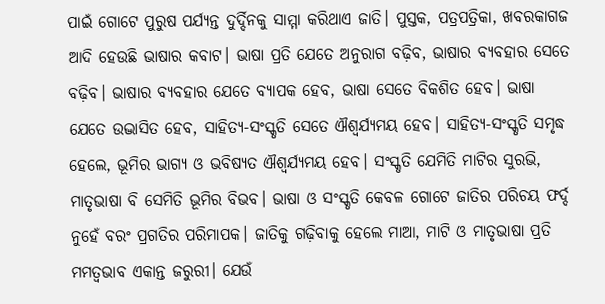ପାଇଁ ଗୋଟେ ପୁରୁଷ ପର୍ଯ୍ୟନ୍ତ ଦୁର୍ଦ୍ଦିନକୁ ସାମ୍ମା କରିଥାଏ ଜାତି। ପୁସ୍ତକ, ପତ୍ରପତ୍ରିକା, ଖବରକାଗଜ ଆଦି ହେଉଛି ଭାଷାର କବାଟ। ଭାଷା ପ୍ରତି ଯେତେ ଅନୁରାଗ ବଢ଼ିବ, ଭାଷାର ବ୍ୟବହାର ସେତେ ବଢ଼ିବ। ଭାଷାର ବ୍ୟବହାର ଯେତେ ବ୍ୟାପକ ହେବ, ଭାଷା ସେତେ ବିକଶିତ ହେବ। ଭାଷା ଯେତେ ଉଦ୍ଭାସିତ ହେବ, ସାହିତ୍ୟ-ସଂସ୍କୃତି ସେତେ ଐଶ୍ୱର୍ଯ୍ୟମୟ ହେବ। ସାହିତ୍ୟ-ସଂସ୍କୃତି ସମୃଦ୍ଧ ହେଲେ, ଭୂମିର ଭାଗ୍ୟ ଓ ଭବିଷ୍ୟତ ଐଶ୍ୱର୍ଯ୍ୟମୟ ହେବ। ସଂସ୍କୃତି ଯେମିତି ମାଟିର ସୁରଭି, ମାତୃଭାଷା ବି ସେମିତି ଭୂମିର ବିଭବ। ଭାଷା ଓ ସଂସ୍କୃତି କେବଳ ଗୋଟେ ଜାତିର ପରିଚୟ ଫର୍ଦ୍ଦ ନୁହେଁ ବରଂ ପ୍ରଗତିର ପରିମାପକ। ଜାତିକୁ ଗଢ଼ିବାକୁ ହେଲେ ମାଆ, ମାଟି ଓ ମାତୃଭାଷା ପ୍ରତି ମମତ୍ୱଭାବ ଏକାନ୍ତ ଜରୁରୀ। ଯେଉଁ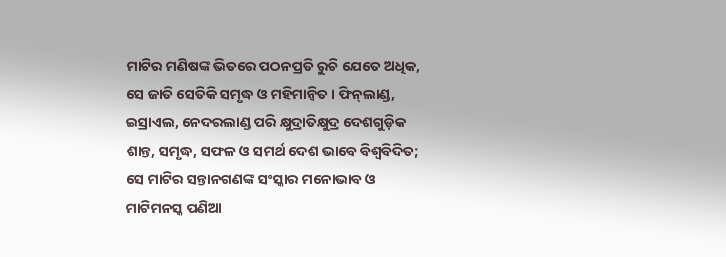ମାଟିର ମଣିଷଙ୍କ ଭିତରେ ପଠନପ୍ରତି ରୁଚି ଯେତେ ଅଧିକ, ସେ ଜାତି ସେତିକି ସମୃଦ୍ଧ ଓ ମହିମାନ୍ବିତ। ଫିନ୍‌ଲାଣ୍ଡ, ଇସ୍ରାଏଲ, ନେଦରଲାଣ୍ଡ ପରି କ୍ଷୁଦ୍ରାତିକ୍ଷୁଦ୍ର ଦେଶଗୁଡ଼ିକ ଶାନ୍ତ, ସମୃଦ୍ଧ, ସଫଳ ଓ ସମର୍ଥ ଦେଶ ଭାବେ ବିଶ୍ୱବିଦିତ; ସେ ମାଟିର ସନ୍ତାନଗଣଙ୍କ ସଂସ୍କାର ମନୋଭାବ ଓ ମାଟିମନସ୍କ ପଣିଆ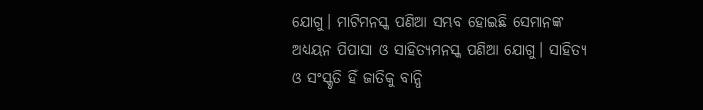ଯୋଗୁ। ମାଟିମନସ୍କ ପଣିଆ ସମ୍ଭବ ହୋଇଛି ସେମାନଙ୍କ ଅଧ୍ୟୟନ ପିପାସା ଓ ସାହିତ୍ୟମନସ୍କ ପଣିଆ ଯୋଗୁ। ସାହିତ୍ୟ ଓ ସଂସ୍କୃତି ହିଁ ଜାତିକୁ ବାନ୍ଧି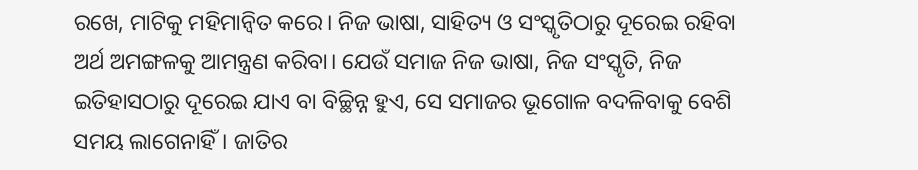ରଖେ, ମାଟିକୁ ମହିମାନ୍ବିତ କରେ। ନିଜ ଭାଷା, ସାହିତ୍ୟ ଓ ସଂସ୍କୃତିଠାରୁ ଦୂରେଇ ରହିବା ଅର୍ଥ ଅମଙ୍ଗଳକୁ ଆମନ୍ତ୍ରଣ କରିବା। ଯେଉଁ ସମାଜ ନିଜ ଭାଷା, ନିଜ ସଂସ୍କୃତି, ନିଜ ଇତିହାସଠାରୁ ଦୂରେଇ ଯାଏ ବା ବିଚ୍ଛିନ୍ନ ହୁଏ, ସେ ସମାଜର ଭୂଗୋଳ ବଦଳିବାକୁ ବେଶି ସମୟ ଲାଗେନାହିଁ। ଜାତିର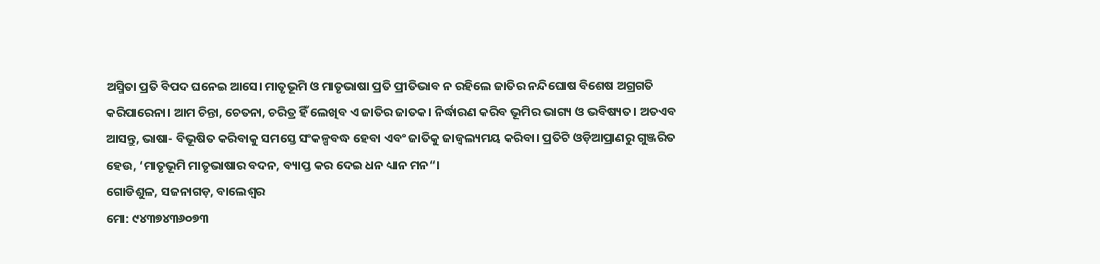ଅସ୍ମିତା ପ୍ରତି ବିପଦ ଘନେଇ ଆସେ। ମାତୃଭୂମି ଓ ମାତୃଭାଷା ପ୍ରତି ପ୍ରୀତିଭାବ ନ ରହିଲେ ଜାତିର ନନ୍ଦିଘୋଷ ବିଶେଷ ଅଗ୍ରଗତି କରିପାରେନା। ଆମ ଚିନ୍ତା, ଚେତନା, ଚରିତ୍ର ହିଁ ଲେଖିବ ଏ ଜାତିର ଜାତକ। ନିର୍ଦ୍ଧାରଣ କରିବ ଭୂମିର ଭାଗ୍ୟ ଓ ଭବିଷ୍ୟତ। ଅତଏବ ଆସନ୍ତୁ, ଭାଷା- ବିଭୂଷିତ କରିବାକୁ ସମସ୍ତେ ସଂକଳ୍ପବଦ୍ଧ ହେବା ଏବଂ ଜାତିକୁ ଜାଜ୍ୱଲ୍ୟମୟ କରିବା। ପ୍ରତିଟି ଓଡ଼ିଆପ୍ରାଣରୁ ଗୁଞ୍ଜରିତ ହେଉ, ‘ମାତୃଭୂମି ମାତୃଭାଷାର ବଦନ, ବ୍ୟାପ୍ତ କର ଦେଇ ଧନ ଧ୍ୟାନ ମନ“।
ଗୋଡିଶୁଳ, ସଜନାଗଡ଼, ବାଲେଶ୍ୱର
ମୋ: ୯୪୩୭୪୩୬୦୭୩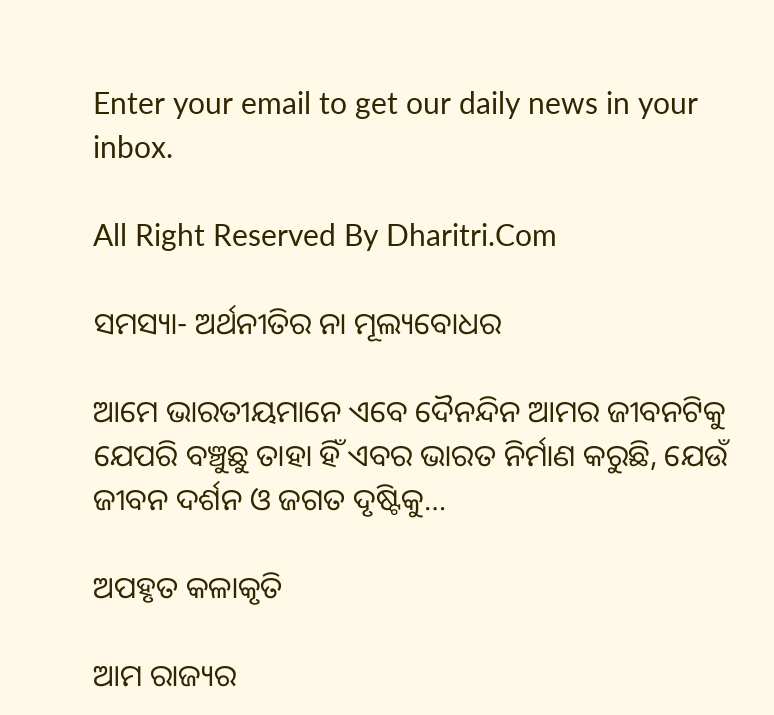Enter your email to get our daily news in your inbox.

All Right Reserved By Dharitri.Com

ସମସ୍ୟା- ଅର୍ଥନୀତିର ନା ମୂଲ୍ୟବୋଧର

ଆମେ ଭାରତୀୟମାନେ ଏବେ ଦୈନନ୍ଦିନ ଆମର ଜୀବନଟିକୁ ଯେପରି ବଞ୍ଚୁଛୁ ତାହା ହିଁ ଏବର ଭାରତ ନିର୍ମାଣ କରୁଛି, ଯେଉଁ ଜୀବନ ଦର୍ଶନ ଓ ଜଗତ ଦୃଷ୍ଟିକୁ…

ଅପହୃତ କଳାକୃତି

ଆମ ରାଜ୍ୟର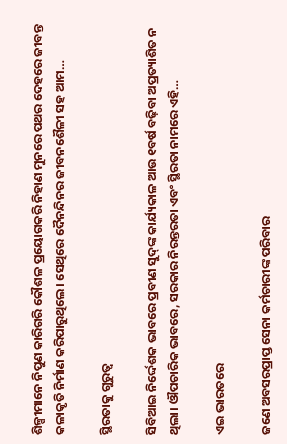ଶିଳ୍ପୀମାନେ ନିପୁଣ କାରିଗରି କୌଶଳ ପ୍ରୟୋଗକରି ନିହାଣ ମୁନରେ ପଥର ଦେହରେ ଜୀବନ୍ତ କଳାକୃତି ନିର୍ମାଣ କରିପାରୁଥିଲେ। ସେଥିରେ ଦୈନନ୍ଦିନର ଜୀବନଶୈଳୀ ସହ ଆମ…

ସ୍ଥିରତାକୁ ଗୁରୁତ୍ୱ

ସିବିଆଇ ନିର୍ଦ୍ଦେଶକ ଭାବରେ ପ୍ରବୀଣ ସୁଦ୍‌ଙ୍କ କାର୍ଯ୍ୟକାଳ ଆଉ ୧ବର୍ଷ ବଢ଼ିବା ଅପ୍ରତ୍ୟାଶିତ ନ ଥିଲା। ଔପଚାରିକ ଭାବରେ, ସରକାର ନିରନ୍ତରତା ଏବଂ ସ୍ଥିରତା ନାମରେ ଏହି…

ଏଇ ଭାରତରେ

ଜଣେ ଅବସରପ୍ରାପ୍ତ ସେନା କର୍ମଚାରୀଙ୍କ ପରିବାର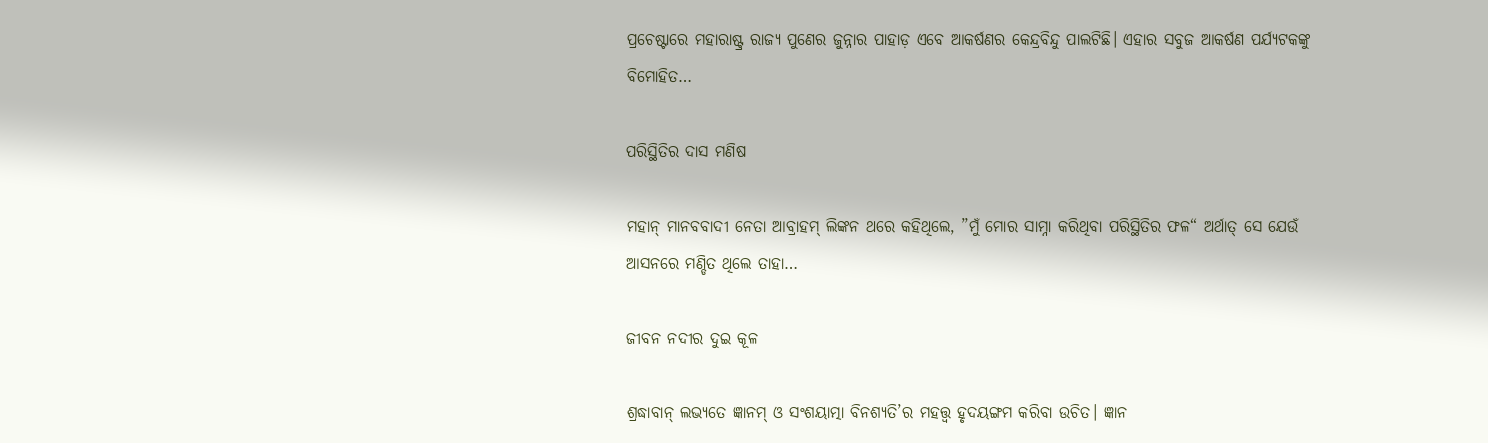ପ୍ରଚେଷ୍ଟାରେ ମହାରାଷ୍ଟ୍ର ରାଜ୍ୟ ପୁଣେର ଜୁନ୍ନାର ପାହାଡ଼ ଏବେ ଆକର୍ଷଣର କେନ୍ଦ୍ରବିନ୍ଦୁ ପାଲଟିଛି। ଏହାର ସବୁଜ ଆକର୍ଷଣ ପର୍ଯ୍ୟଟକଙ୍କୁ ବିମୋହିତ…

ପରିସ୍ଥିତିର ଦାସ ମଣିଷ

ମହାନ୍‌ ମାନବବାଦୀ ନେତା ଆବ୍ରାହମ୍‌ ଲିଙ୍କନ ଥରେ କହିଥିଲେ, ”ମୁଁ ମୋର ସାମ୍ନା କରିଥିବା ପରିସ୍ଥିତିର ଫଳ“ ଅର୍ଥାତ୍‌ ସେ ଯେଉଁ ଆସନରେ ମଣ୍ଡିତ ଥିଲେ ତାହା…

ଜୀବନ ନଦୀର ଦୁଇ କୂଳ

ଶ୍ରଦ୍ଧାବାନ୍‌ ଲଭ୍ୟତେ ଜ୍ଞାନମ୍‌ ଓ ସଂଶୟାତ୍ମା ବିନଶ୍ୟତି’ର ମହତ୍ତ୍ୱ ହୃଦୟଙ୍ଗମ କରିବା ଉଚିତ। ଜ୍ଞାନ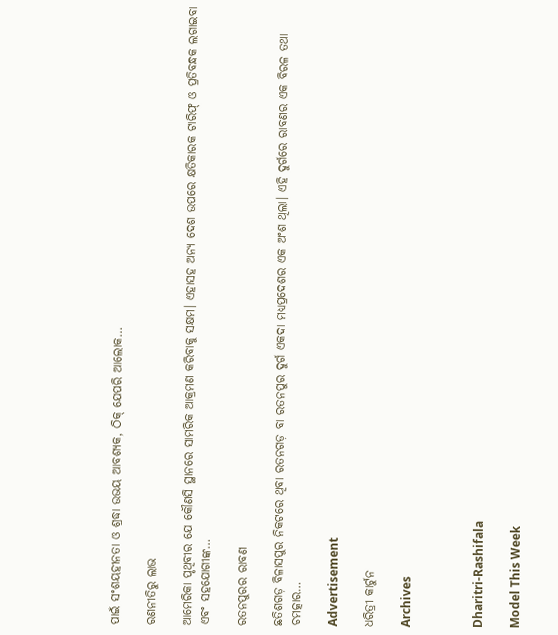ପାଇଁ ସଂଶୟହୀନତା ଓ ଶ୍ରଦ୍ଧା ଉଭୟ ଆବଶ୍ୟକ, ଠିକ୍‌ ଯେପରି ଆଲୋକ…

ରଣନୀତିରୁ ଲାଭ

ଆମେରିକା ପୃଥିବୀର ଯେ କୌଣସି ସ୍ଥାନରେ ସାମରିକ ଆକ୍ରମଣ କରିବାକୁ ସକ୍ଷମ। ଏହାସହ ଅନ୍ୟ ଦେଶ ଉପରେ କ୍ଷତିକାରକ ଟାରିଫ୍‌ ଓ ପ୍ରତିବନ୍ଧକ ଲଗାଇବା ଏବଂ ସହଯୋଗୀଙ୍କ…

ରତନପୁରର ରାବଣ

ଛତିଶଗଡ଼ ବିଳାସପୁର ନିକଟରେ ଥିବା ରତନଗଡ଼ ବା ରତନପୁର ଦୁର୍ଗ ଏକଦା ମଧ୍ୟପ୍ରଦେଶର ଏକ ଅଂଶ ଥିଲା। ଏହି ଦୁର୍ଗରେ ରାବଣର ଏକ ବିରଳ ତଥା ଚମତ୍କାର…

Advertisement

ଧରିତ୍ରୀ କାର୍ଟୁନ

Archives



Dharitri-Rashifala

Model This Week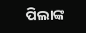ପିଲାଙ୍କ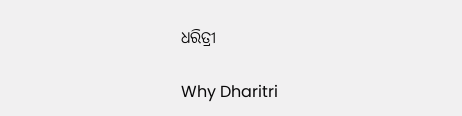ଧରିତ୍ରୀ

Why Dharitri